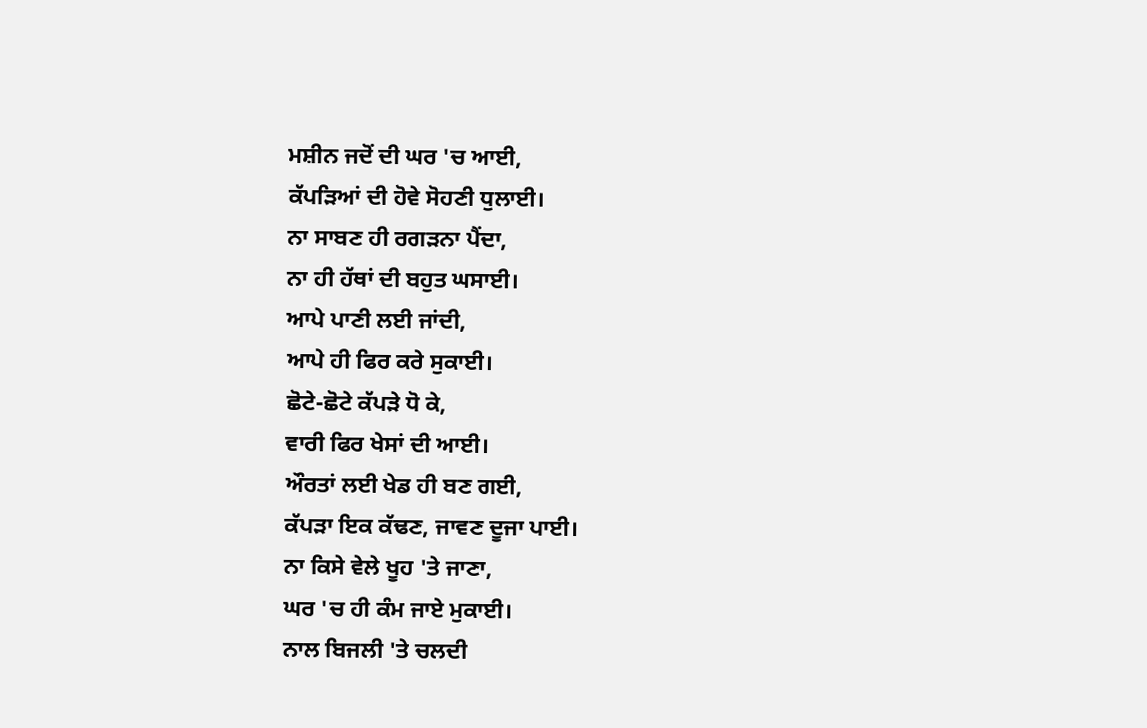ਮਸ਼ੀਨ ਜਦੋਂ ਦੀ ਘਰ 'ਚ ਆਈ,
ਕੱਪੜਿਆਂ ਦੀ ਹੋਵੇ ਸੋਹਣੀ ਧੁਲਾਈ।
ਨਾ ਸਾਬਣ ਹੀ ਰਗੜਨਾ ਪੈਂਦਾ,
ਨਾ ਹੀ ਹੱਥਾਂ ਦੀ ਬਹੁਤ ਘਸਾਈ।
ਆਪੇ ਪਾਣੀ ਲਈ ਜਾਂਦੀ,
ਆਪੇ ਹੀ ਫਿਰ ਕਰੇ ਸੁਕਾਈ।
ਛੋਟੇ-ਛੋਟੇ ਕੱਪੜੇ ਧੋ ਕੇ,
ਵਾਰੀ ਫਿਰ ਖੇਸਾਂ ਦੀ ਆਈ।
ਔਰਤਾਂ ਲਈ ਖੇਡ ਹੀ ਬਣ ਗਈ,
ਕੱਪੜਾ ਇਕ ਕੱਢਣ, ਜਾਵਣ ਦੂਜਾ ਪਾਈ।
ਨਾ ਕਿਸੇ ਵੇਲੇ ਖੂਹ 'ਤੇ ਜਾਣਾ,
ਘਰ 'ਚ ਹੀ ਕੰਮ ਜਾਏ ਮੁਕਾਈ।
ਨਾਲ ਬਿਜਲੀ 'ਤੇ ਚਲਦੀ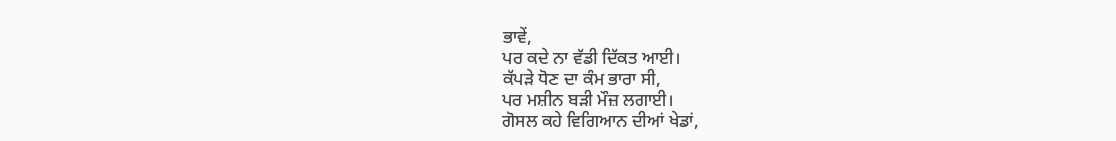ਭਾਵੇਂ,
ਪਰ ਕਦੇ ਨਾ ਵੱਡੀ ਦਿੱਕਤ ਆਈ।
ਕੱਪੜੇ ਧੋਣ ਦਾ ਕੰਮ ਭਾਰਾ ਸੀ,
ਪਰ ਮਸ਼ੀਨ ਬੜੀ ਮੌਜ਼ ਲਗਾਈ।
ਗੋਸਲ ਕਹੇ ਵਿਗਿਆਨ ਦੀਆਂ ਖੇਡਾਂ,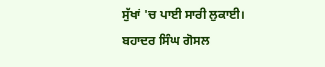ਸੁੱਖਾਂ 'ਚ ਪਾਈ ਸਾਰੀ ਲੁਕਾਈ।
ਬਹਾਦਰ ਸਿੰਘ ਗੋਸਲ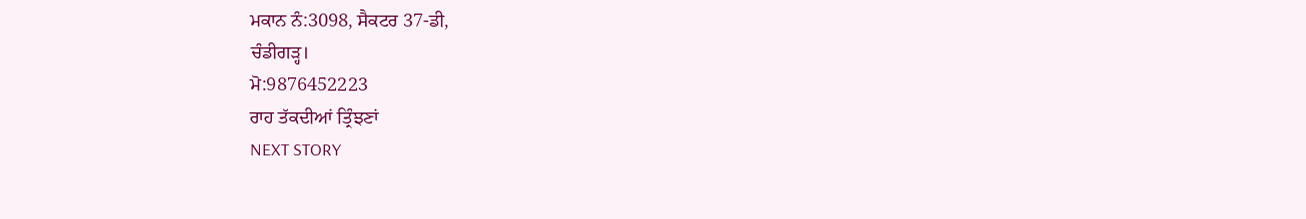ਮਕਾਨ ਨੰ:3098, ਸੈਕਟਰ 37-ਡੀ,
ਚੰਡੀਗੜ੍ਹ।
ਮੋ:9876452223
ਰਾਹ ਤੱਕਦੀਆਂ ਤ੍ਰਿੰਝਣਾਂ
NEXT STORY